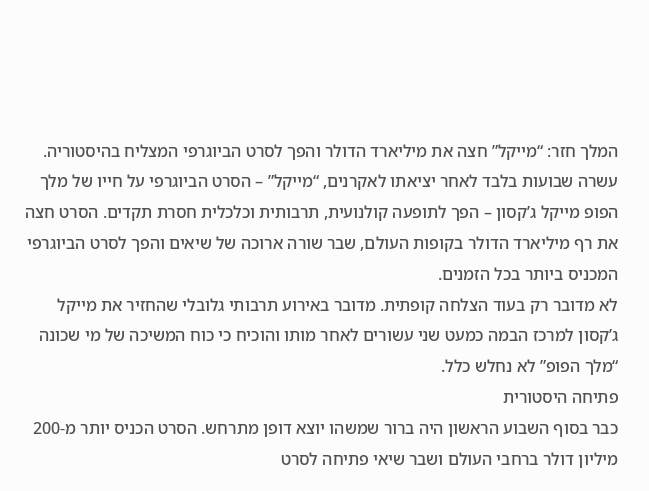המלך חזר: “מייקל” חצה את מיליארד הדולר והפך לסרט הביוגרפי המצליח בהיסטוריה.
עשרה שבועות בלבד לאחר יציאתו לאקרנים, “מייקל” – הסרט הביוגרפי על חייו של מלך הפופ מייקל ג’קסון – הפך לתופעה קולנועית, תרבותית וכלכלית חסרת תקדים. הסרט חצה את רף מיליארד הדולר בקופות העולם, שבר שורה ארוכה של שיאים והפך לסרט הביוגרפי המכניס ביותר בכל הזמנים.
לא מדובר רק בעוד הצלחה קופתית. מדובר באירוע תרבותי גלובלי שהחזיר את מייקל ג’קסון למרכז הבמה כמעט שני עשורים לאחר מותו והוכיח כי כוח המשיכה של מי שכונה “מלך הפופ” לא נחלש כלל.
פתיחה היסטורית
כבר בסוף השבוע הראשון היה ברור שמשהו יוצא דופן מתרחש. הסרט הכניס יותר מ-200 מיליון דולר ברחבי העולם ושבר שיאי פתיחה לסרט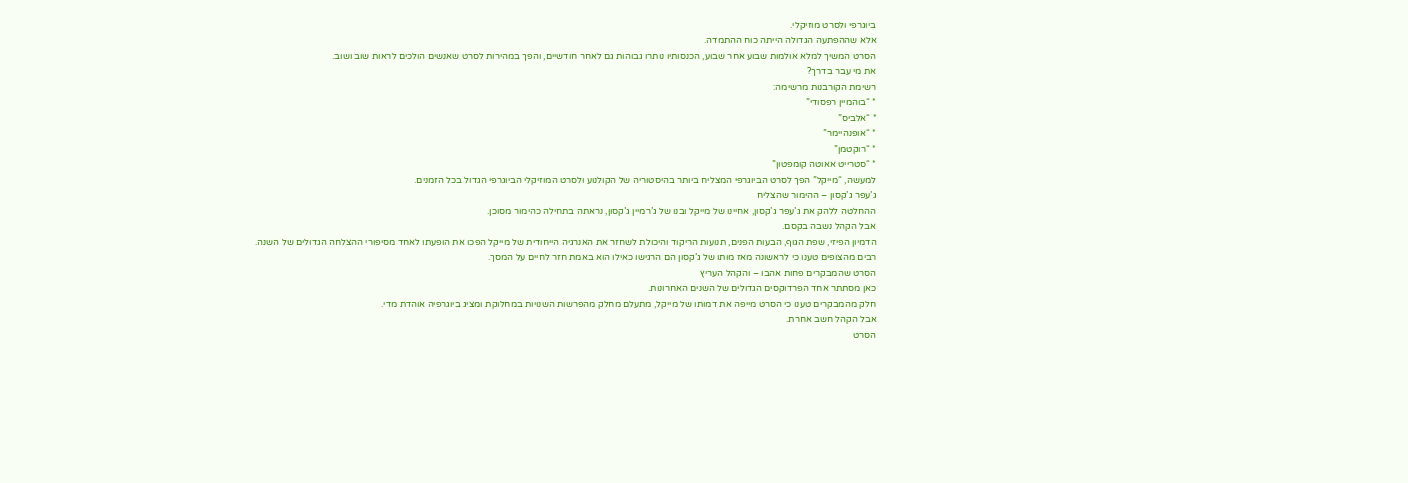ביוגרפי ולסרט מוזיקלי.
אלא שההפתעה הגדולה הייתה כוח ההתמדה.
הסרט המשיך למלא אולמות שבוע אחר שבוע, הכנסותיו נותרו גבוהות גם לאחר חודשיים, והפך במהירות לסרט שאנשים הולכים לראות שוב ושוב.
את מי עבר בדרך?
רשימת הקורבנות מרשימה:
* “בוהמיין רפסודי”
* “אלביס”
* “אופנהיימר”
* “רוקטמן”
* “סטרייט אאוטה קומפטון”
למעשה, “מייקל” הפך לסרט הביוגרפי המצליח ביותר בהיסטוריה של הקולנוע ולסרט המוזיקלי הביוגרפי הגדול בכל הזמנים.
ג’עפר ג’קסון – ההימור שהצליח
ההחלטה ללהק את ג’עפר ג’קסון, אחיינו של מייקל ובנו של ג’רמיין ג’קסון, נראתה בתחילה כהימור מסוכן.
אבל הקהל נשבה בקסם.
הדמיון הפיזי, שפת הגוף, הבעות הפנים, תנועות הריקוד והיכולת לשחזר את האנרגיה הייחודית של מייקל הפכו את הופעתו לאחד מסיפורי ההצלחה הגדולים של השנה.
רבים מהצופים טענו כי לראשונה מאז מותו של ג’קסון הם הרגישו כאילו הוא באמת חזר לחיים על המסך.
הסרט שהמבקרים פחות אהבו – והקהל העריץ
כאן מסתתר אחד הפרדוקסים הגדולים של השנים האחרונות.
חלק מהמבקרים טענו כי הסרט מייפה את דמותו של מייקל, מתעלם מחלק מהפרשות השנויות במחלוקת ומציג ביוגרפיה אוהדת מדי.
אבל הקהל חשב אחרת.
הסרט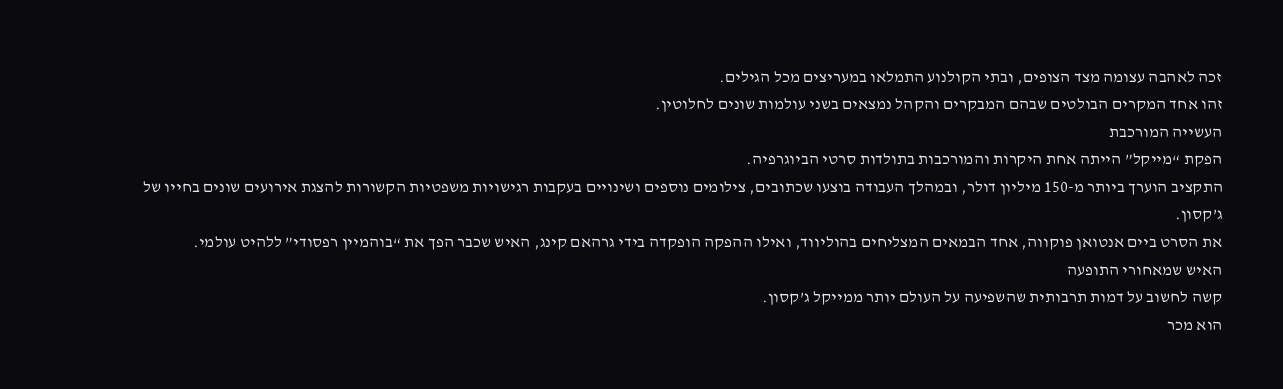זכה לאהבה עצומה מצד הצופים, ובתי הקולנוע התמלאו במעריצים מכל הגילים.
זהו אחד המקרים הבולטים שבהם המבקרים והקהל נמצאים בשני עולמות שונים לחלוטין.
העשייה המורכבת
הפקת “מייקל” הייתה אחת היקרות והמורכבות בתולדות סרטי הביוגרפיה.
התקציב הוערך ביותר מ-150 מיליון דולר, ובמהלך העבודה בוצעו שכתובים, צילומים נוספים ושינויים בעקבות רגישויות משפטיות הקשורות להצגת אירועים שונים בחייו של ג’קסון.
את הסרט ביים אנטואן פוקווה, אחד הבמאים המצליחים בהוליווד, ואילו ההפקה הופקדה בידי גרהאם קינג, האיש שכבר הפך את “בוהמיין רפסודי” ללהיט עולמי.
האיש שמאחורי התופעה
קשה לחשוב על דמות תרבותית שהשפיעה על העולם יותר ממייקל ג’קסון.
הוא מכר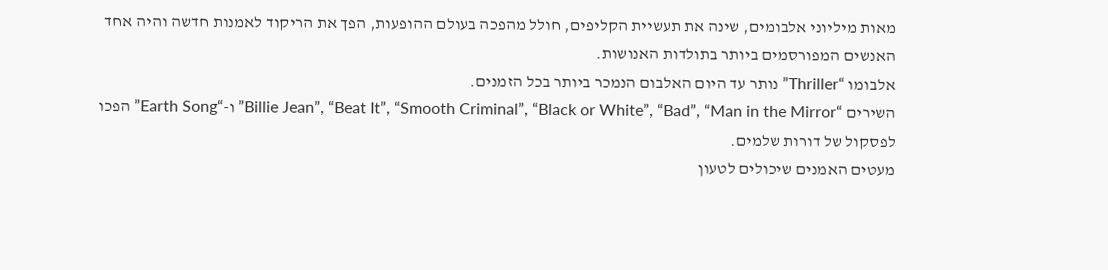מאות מיליוני אלבומים, שינה את תעשיית הקליפים, חולל מהפכה בעולם ההופעות, הפך את הריקוד לאמנות חדשה והיה אחד האנשים המפורסמים ביותר בתולדות האנושות.
אלבומו “Thriller” נותר עד היום האלבום הנמכר ביותר בכל הזמנים.
השירים “Billie Jean”, “Beat It”, “Smooth Criminal”, “Black or White”, “Bad”, “Man in the Mirror” ו-“Earth Song” הפכו לפסקול של דורות שלמים.
מעטים האמנים שיכולים לטעון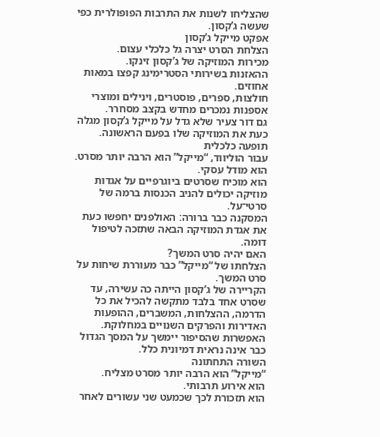שהצליחו לשנות את התרבות הפופולרית כפי שעשה ג’קסון.
אפקט מייקל ג’קסון
הצלחת הסרט יצרה גל כלכלי עצום.
מכירות המוזיקה של ג’קסון זינקו.
ההאזנות בשירותי הסטרימינג קפצו במאות אחוזים.
חולצות, ספרים, פוסטרים, וינילים ומוצרי אספנות נמכרים מחדש בקצב מסחרר.
גם דור צעיר שלא גדל על מייקל ג’קסון מגלה כעת את המוזיקה שלו בפעם הראשונה.
תופעה כלכלית
עבור הוליווד, “מייקל” הוא הרבה יותר מסרט.
הוא מודל עסקי.
הוא מוכיח שסרטים ביוגרפיים על אגדות מוזיקה יכולים להניב הכנסות ברמה של סרטי־על.
המסקנה כבר ברורה: האולפנים יחפשו כעת את אגדת המוזיקה הבאה שתזכה לטיפול דומה.
האם יהיה סרט המשך?
הצלחתו של “מייקל” כבר מעוררת שיחות על סרט המשך.
הקריירה של ג’קסון הייתה כה עשירה, עד שסרט אחד בלבד מתקשה להכיל את כל הדרמה, ההצלחות, המשברים, ההופעות האדירות והפרקים השנויים במחלוקת.
האפשרות שהסיפור יימשך על המסך הגדול כבר אינה נראית דמיונית כלל.
השורה התחתונה
“מייקל” הוא הרבה יותר מסרט מצליח.
הוא אירוע תרבותי.
הוא תזכורת לכך שכמעט שני עשורים לאחר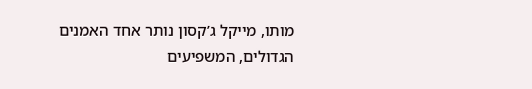מותו, מייקל ג’קסון נותר אחד האמנים הגדולים, המשפיעים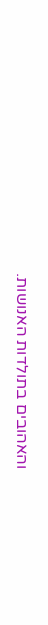והאהובים בתולדות האנושות.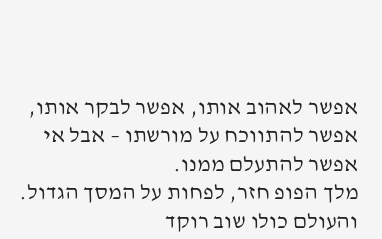אפשר לאהוב אותו, אפשר לבקר אותו, אפשר להתווכח על מורשתו – אבל אי אפשר להתעלם ממנו.
מלך הפופ חזר, לפחות על המסך הגדול.
והעולם כולו שוב רוקד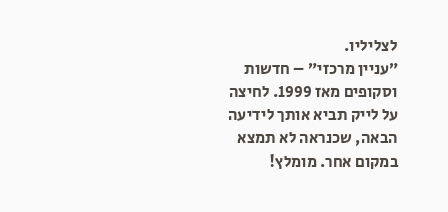לצליליו.
״עניין מרכזי״ – חדשות וסקופים מאז 1999. לחיצה על לייק תביא אותך לידיעה הבאה, שכנראה לא תמצא במקום אחר. מומלץ!